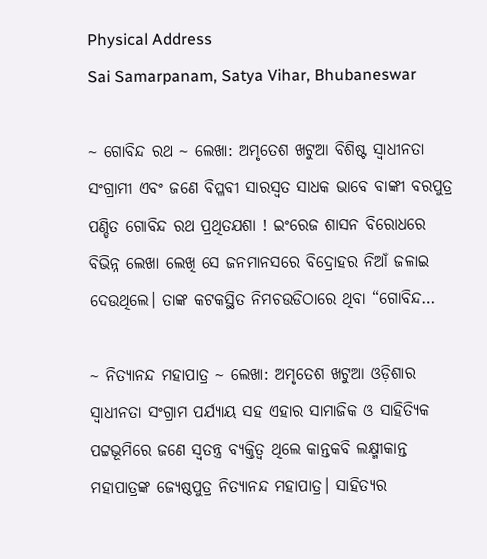Physical Address
Sai Samarpanam, Satya Vihar, Bhubaneswar

~ ଗୋବିନ୍ଦ ରଥ ~ ଲେଖା: ଅମୃତେଶ ଖଟୁଆ ବିଶିଷ୍ଟ ସ୍ଵାଧୀନତା ସଂଗ୍ରାମୀ ଏବଂ ଜଣେ ବିପ୍ଳବୀ ସାରସ୍ୱତ ସାଧକ ଭାବେ ବାଙ୍କୀ ବରପୁତ୍ର ପଣ୍ଡିତ ଗୋବିନ୍ଦ ରଥ ପ୍ରଥିତଯଶା ! ଇଂରେଜ ଶାସନ ବିରୋଧରେ ବିଭିନ୍ନ ଲେଖା ଲେଖି ସେ ଜନମାନସରେ ବିଦ୍ରୋହର ନିଆଁ ଜଳାଇ ଦେଉଥିଲେ। ତାଙ୍କ କଟକସ୍ଥିତ ନିମଚଉଡିଠାରେ ଥିବା “ଗୋବିନ୍ଦ…

~ ନିତ୍ୟାନନ୍ଦ ମହାପାତ୍ର ~ ଲେଖା: ଅମୃତେଶ ଖଟୁଆ ଓଡ଼ିଶାର ସ୍ଵାଧୀନତା ସଂଗ୍ରାମ ପର୍ଯ୍ୟାୟ ସହ ଏହାର ସାମାଜିକ ଓ ସାହିତ୍ୟିକ ପଟ୍ଟଭୂମିରେ ଜଣେ ସ୍ଵତନ୍ତ୍ର ବ୍ୟକ୍ତିତ୍ଵ ଥିଲେ କାନ୍ତକବି ଲକ୍ଷ୍ମୀକାନ୍ତ ମହାପାତ୍ରଙ୍କ ଜ୍ୟେଷ୍ଠପୁତ୍ର ନିତ୍ୟାନନ୍ଦ ମହାପାତ୍ର। ସାହିତ୍ୟର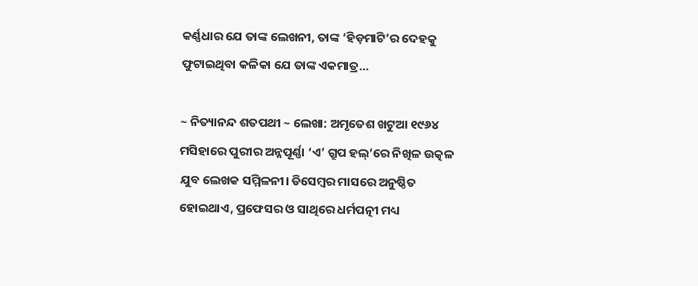କର୍ଣ୍ଣଧାର ଯେ ତାଙ୍କ ଲେଖନୀ, ତାଙ୍କ ‘ହିଡ଼ମାଟି’ର ଦେହକୁ ଫୁଟାଇଥିବା କଳିକା ଯେ ତାଙ୍କ ଏକମାତ୍ର…

~ ନିତ୍ୟାନନ୍ଦ ଶତପଥୀ ~ ଲେଖା: ଅମୃତେଶ ଖଟୁଆ ୧୯୬୪ ମସିହାରେ ପୁରୀର ଅନ୍ନପୂର୍ଣ୍ଣା ‘ଏ’ ଗ୍ରୁପ ହଲ୍’ରେ ନିଖିଳ ଉତ୍କଳ ଯୁବ ଲେଖକ ସମ୍ମିଳନୀ। ଡିସେମ୍ବର ମାସରେ ଅନୁଷ୍ଠିତ ହୋଇଥାଏ, ପ୍ରଫେସର ଓ ସାଥିରେ ଧର୍ମପତ୍ନୀ ମଧ୍ୟ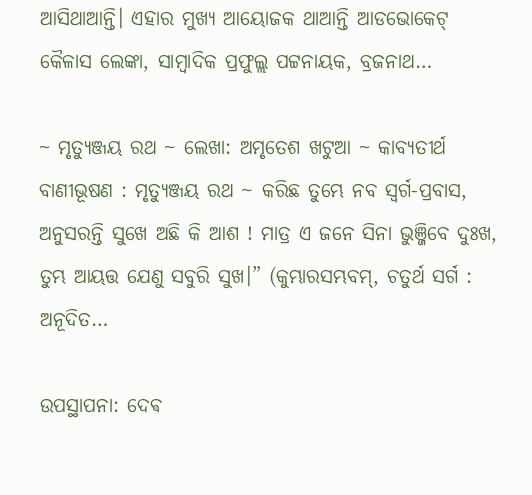ଆସିଥାଆନ୍ତି। ଏହାର ମୁଖ୍ୟ ଆୟୋଜକ ଥାଆନ୍ତି ଆଡଭୋକେଟ୍ କୈଳାସ ଲେଙ୍କା, ସାମ୍ବାଦିକ ପ୍ରଫୁଲ୍ଲ ପଟ୍ଟନାୟକ, ବ୍ରଜନାଥ…

~ ମୃତ୍ୟୁଞ୍ଜୟ ରଥ ~ ଲେଖା: ଅମୃତେଶ ଖଟୁଆ ~ କାବ୍ୟତୀର୍ଥ ବାଣୀଭୂଷଣ : ମୃତ୍ୟୁଞ୍ଜୟ ରଥ ~ କରିଛ ତୁମ୍ଭେ ନବ ସ୍ବର୍ଗ-ପ୍ରବାସ, ଅନୁସରନ୍ତି ସୁଖେ ଅଛି କି ଆଶ ! ମାତ୍ର ଏ ଜନେ ସିନା ଭୁଞ୍ଜିବେ ଦୁଃଖ, ତୁମ୍ଭ ଆୟତ୍ତ ଯେଣୁ ସବୁରି ସୁଖ।” (କୁମ୍ଭାରସମ୍ଭବମ୍, ଚତୁର୍ଥ ସର୍ଗ : ଅନୂଦିତ…

ଉପସ୍ଥାପନା: ଦେଵ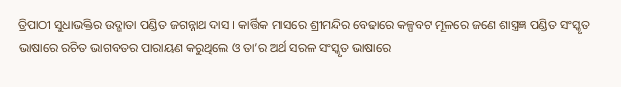ତ୍ରିପାଠୀ ସୁଧାଭକ୍ତିର ଉଦ୍ଗାତା ପଣ୍ଡିତ ଜଗନ୍ନାଥ ଦାସ । କାର୍ତ୍ତିକ ମାସରେ ଶ୍ରୀମନ୍ଦିର ବେଢାରେ କଳ୍ପବଟ ମୂଳରେ ଜଣେ ଶାସ୍ତ୍ରଜ୍ଞ ପଣ୍ଡିତ ସଂସ୍କୃତ ଭାଷାରେ ରଚିତ ଭାଗବତର ପାରାୟଣ କରୁଥିଲେ ଓ ତା’ର ଅର୍ଥ ସରଳ ସଂସ୍କୃତ ଭାଷାରେ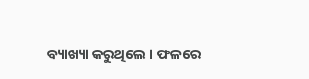ବ୍ୟାଖ୍ୟା କରୁଥିଲେ । ଫଳରେ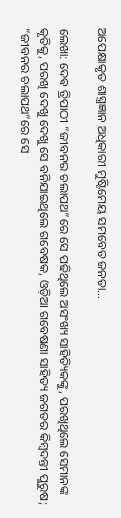ଅପେକ୍ଷାକୃତ ଶାସ୍ତ୍ରଜ୍ଞାନ ଅଧିକାରୀ ମୁଷ୍ଟିମେୟ ସମବେତ ଜନତା…

ଲେଖା: ଦେଵ ତ୍ରିପାଠୀ “ଜୀବନର ଚଲାପଥ”ରେ ସେ ପଢିଥିଲେ ଅସଂଖ୍ୟ ସାହିତ୍ୟିକଙ୍କୁ, ପରଖିଥିଲେ ସେମାନଙ୍କ କୃତିକୁ, ପରଖି ଦେଖୁ ଦେଖୁ ସେ ବନିଯାଇଥିଲେ ଗବେଷକ, ଓଡ଼ିଆ ଗବେଷଣା ସାହିତ୍ୟ ଜଗତର କିମ୍ୱଦନ୍ତୀ ପୁରୁଷ; “ଜୀବନର ଚଲାପଥ”ରେ ସେ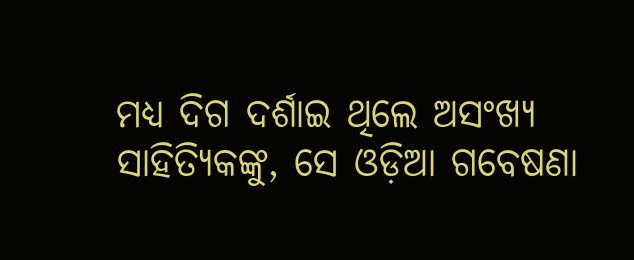ମଧ୍ୟ ଦିଗ ଦର୍ଶାଇ ଥିଲେ ଅସଂଖ୍ୟ ସାହିତ୍ୟିକଙ୍କୁ, ସେ ଓଡ଼ିଆ ଗବେଷଣା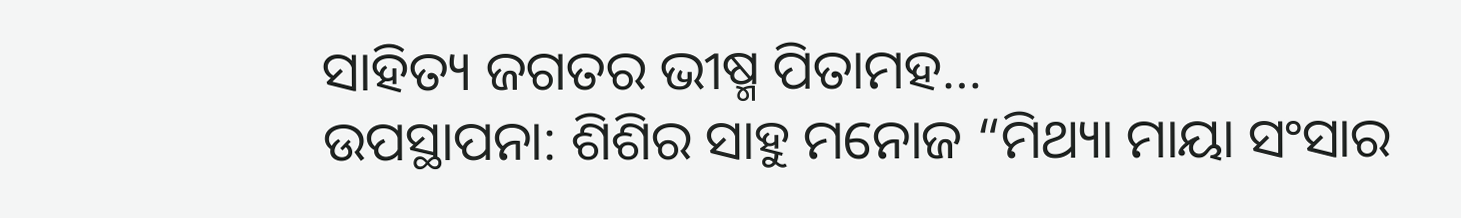ସାହିତ୍ୟ ଜଗତର ଭୀଷ୍ମ ପିତାମହ…
ଉପସ୍ଥାପନା: ଶିଶିର ସାହୁ ମନୋଜ “ମିଥ୍ୟା ମାୟା ସଂସାର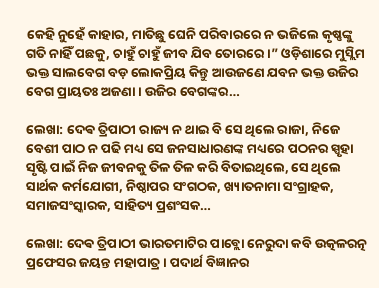କେହି ନୁହେଁ କାହାର, ମାତିଛୁ ଘେନି ପରିବାରରେ ନ ଭଜିଲେ କୃଷ୍ଣଙ୍କୁ ଗତି ନାହିଁ ପଛକୁ, ଚାହୁଁ ଚାହୁଁ ଜୀବ ଯିବ ତୋରରେ।” ଓଡ଼ିଶାରେ ମୁସ୍ଲିମ ଭକ୍ତ ସାଲବେଗ ବଡ଼ ଲୋକପ୍ରିୟ କିନ୍ତୁ ଆଉଜଣେ ଯବନ ଭକ୍ତ ଉଜିର ବେଗ ପ୍ରାୟତଃ ଅଜଣା । ଉଜିର ବେଗଙ୍କର…

ଲେଖା: ଦେଵ ତ୍ରିପାଠୀ ରାଜ୍ୟ ନ ଥାଇ ବି ସେ ଥିଲେ ରାଜା, ନିଜେ ବେଶୀ ପାଠ ନ ପଢି ମଧ୍ୟ ସେ ଜନସାଧାରଣଙ୍କ ମଧ୍ୟରେ ପଠନର ସ୍ପୃହା ସୃଷ୍ଟି ପାଇଁ ନିଜ ଜୀବନକୁ ତିଳ ତିଳ କରି ବିତାଇଥିଲେ, ସେ ଥିଲେ ସାର୍ଥକ କର୍ମଯୋଗୀ, ନିଷ୍ଠାପର ସଂଗଠକ, ଖ୍ୟାତନାମା ସଂଗ୍ରାହକ, ସମାଜସଂସ୍କାରକ, ସାହିତ୍ୟ ପ୍ରଶଂସକ…

ଲେଖା: ଦେଵ ତ୍ରିପାଠୀ ଭାରତମାଟିର ପାବ୍ଲୋ ନେରୁଦା କବି ଉତ୍କଳରତ୍ନ ପ୍ରଫେସର ଜୟନ୍ତ ମହାପାତ୍ର । ପଦାର୍ଥ ବିଜ୍ଞାନର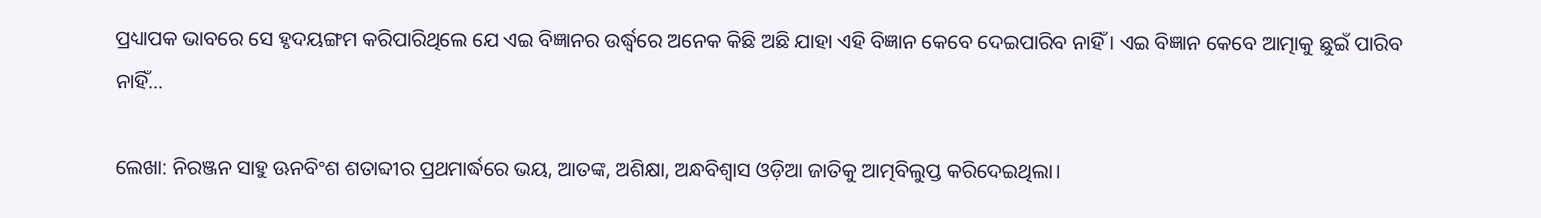ପ୍ରଧ୍ୟାପକ ଭାବରେ ସେ ହୃଦୟଙ୍ଗମ କରିପାରିଥିଲେ ଯେ ଏଇ ବିଜ୍ଞାନର ଉର୍ଦ୍ଧ୍ବରେ ଅନେକ କିଛି ଅଛି ଯାହା ଏହି ବିଜ୍ଞାନ କେବେ ଦେଇପାରିବ ନାହିଁ । ଏଇ ବିଜ୍ଞାନ କେବେ ଆତ୍ମାକୁ ଛୁଇଁ ପାରିବ ନାହିଁ…

ଲେଖା: ନିରଞ୍ଜନ ସାହୁ ଊନବିଂଶ ଶତାବ୍ଦୀର ପ୍ରଥମାର୍ଦ୍ଧରେ ଭୟ, ଆତଙ୍କ, ଅଶିକ୍ଷା, ଅନ୍ଧବିଶ୍ୱାସ ଓଡ଼ିଆ ଜାତିକୁ ଆତ୍ମବିଲୁପ୍ତ କରିଦେଇଥିଲା।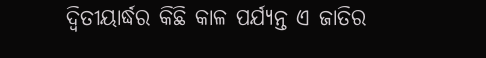ଦ୍ଵିତୀୟାର୍ଦ୍ଧର କିଛି କାଳ ପର୍ଯ୍ୟନ୍ତ ଏ ଜାତିର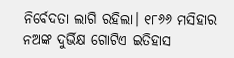ନିର୍ବେଦତା ଲାଗି ରହିଲା। ୧୮୬୬ ମସିହାର ନଅଙ୍କ ଦୁର୍ଭିକ୍ଷ ଗୋଟିଏ ଇତିହାସ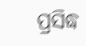ପ୍ରସିଦ୍ଧ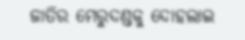ଜାତିର ମେରୁଦଣ୍ଡକୁ ଦୋହଲାଇ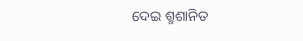ଦେଇ ଶ୍ମଶାନିତ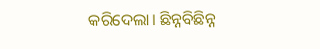କରିଦେଲା। ଛିନ୍ନବିଛିନ୍ନ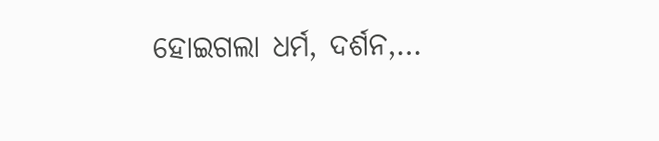ହୋଇଗଲା ଧର୍ମ, ଦର୍ଶନ,…